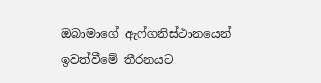ඔබාමාගේ ඇෆ්ගනිස්ථානයෙන් ඉවත්වීමේ තීරනයට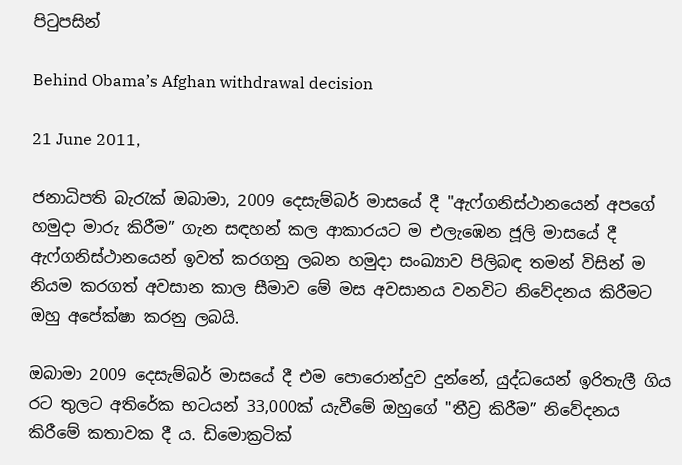පිටුපසින්

Behind Obama’s Afghan withdrawal decision

21 June 2011,

ජනාධිපති බැරැක් ඔබාමා, 2009 දෙසැම්බර් මාසයේ දී "ඇෆ්ගනිස්ථානයෙන් අපගේ හමුදා මාරු කිරීම” ගැන සඳහන් කල ආකාරයට ම එලැඹෙන ජූලි මාසයේ දී ඇෆ්ගනිස්ථානයෙන් ඉවත් කරගනු ලබන හමුදා සංඛ්‍යාව පිලිබඳ තමන් විසින් ම නියම කරගත් අවසාන කාල සීමාව මේ මස අවසානය වනවිට නිවේදනය කිරීමට ඔහු අපේක්ෂා කරනු ලබයි.

ඔබාමා 2009 දෙසැම්බර් මාසයේ දී එම පොරොන්දුව දුන්නේ, යුද්ධයෙන් ඉරිතැලී ගිය රට තුලට අතිරේක භටයන් 33,000ක් යැවීමේ ඔහුගේ "තීව්‍ර කිරීම” නිවේදනය කිරීමේ කතාවක දී ය. ඩිමොක්‍රටික්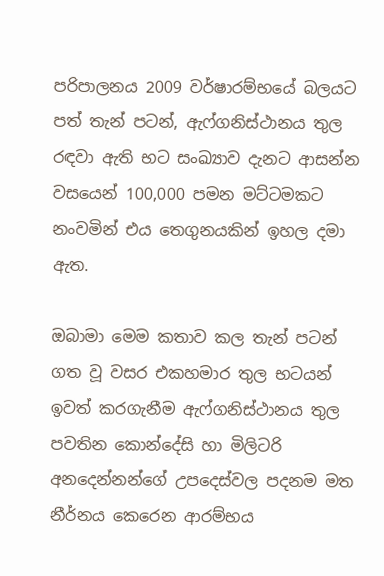පරිපාලනය 2009 වර්ෂාරම්භයේ බලයට පත් තැන් පටන්, ඇෆ්ගනිස්ථානය තුල රඳවා ඇති භට සංඛ්‍යාව දැනට ආසන්න වසයෙන් 100,000 පමන මට්ටමකට නංවමින් එය තෙගුනයකින් ඉහල දමා ඇත.

ඔබාමා මෙම කතාව කල තැන් පටන් ගත වූ වසර එකහමාර තුල භටයන් ඉවත් කරගැනීම ඇෆ්ගනිස්ථානය තුල පවතින කොන්දේසි හා මිලිටරි අනදෙන්නන්ගේ උපදෙස්වල පදනම මත නීර්නය කෙරෙන ආරම්භය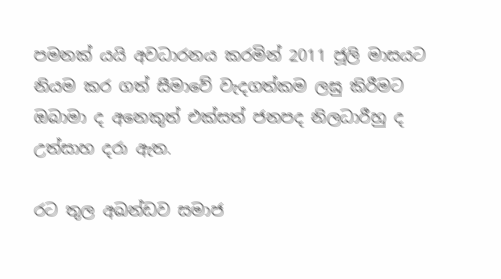පමනක් යයි අවධාරනය කරමින් 2011 ජූලි මාසයට නියම කර ගත් සීමාවේ වැදගත්කම ලඝු කිරීමට ඔබාමා ද අනෙකුත් එක්සත් ජනපද නිලධාරීහු ද උත්සාහ දරා ඇත.

රට තුල අඛන්ඩව සමාජ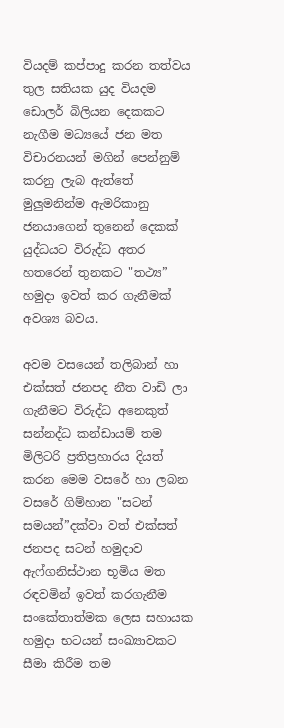වියදම් කප්පාදු කරන තත්වය තුල සතියක යුද වියදම ඩොලර් බිලියන දෙකකට නැගීම මධ්‍යයේ ජන මත විචාරනයන් මගින් පෙන්නුම් කරනු ලැබ ඇත්තේ මුලුමනින්ම ඇමරිකානු ජනයාගෙන් තුනෙන් දෙකක් යුද්ධයට විරුද්ධ අතර හතරෙන් තුනකට "තථ්‍ය” හමුදා ඉවත් කර ගැනීමක් අවශ්‍ය බවය.

අවම වසයෙන් තලිබාන් හා එක්සත් ජනපද නීත වාඩි ලා ගැනීමට විරුද්ධ අනෙකුත් සන්නද්ධ කන්ඩායම් තම මිලිටරි ප්‍රතිප්‍රහාරය දියත් කරන මෙම වසරේ හා ලබන වසරේ ගිම්හාන "සටන් සමයන්”දක්වා වත් එක්සත් ජනපද සටන් හමුදාව ඇෆ්ගනිස්ථාන භූමිය මත රඳවමින් ඉවත් කරගැනීම සංකේතාත්මක ලෙස සහායක හමුදා භටයන් සංඛ්‍යාවකට සීමා කිරීම තම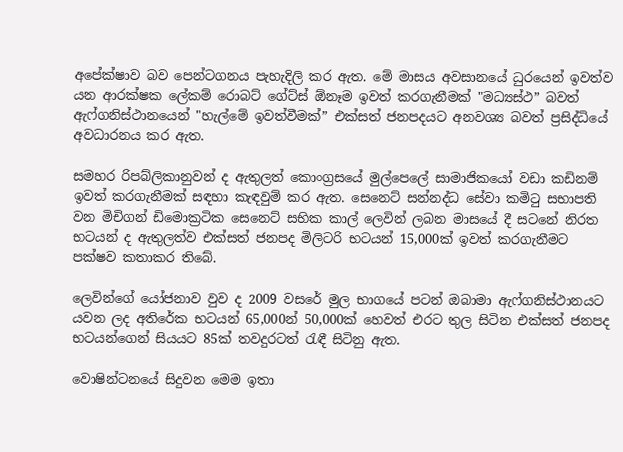අපේක්ෂාව බව පෙන්ටගනය පැහැදිලි කර ඇත. මේ මාසය අවසානයේ ධුරයෙන් ඉවත්ව යන ආරක්ෂක ලේකම් රොබට් ගේට්ස් ඕනෑම ඉවත් කරගැනීමක් "මධ්‍යස්ථ” බවත් ඇෆ්ගනිස්ථානයෙන් "හැල්මේ ඉවත්වීමක්” එක්සත් ජනපදයට අනවශ්‍ය බවත් ප්‍රසිද්ධියේ අවධාරනය කර ඇත.

සමහර රිපබ්ලිකානුවන් ද ඇතුලත් කොංග්‍රසයේ මුල්පෙලේ සාමාජිකයෝ වඩා කඩිනම් ඉවත් කරගැනීමක් සඳහා කැඳවුම් කර ඇත. සෙනෙට් සන්නද්ධ සේවා කමිටු සභාපති වන මිචිගන් ඩිමොක්‍රටික සෙනෙට් සභික කාල් ලෙවින් ලබන මාසයේ දී සටනේ නිරත භටයන් ද ඇතුලත්ව එක්සත් ජනපද මිලිටරි භටයන් 15,000ක් ඉවත් කරගැනීමට පක්ෂව කතාකර තිබේ.

ලෙවින්ගේ යෝජනාව වුව ද 2009 වසරේ මුල භාගයේ පටන් ඔබාමා ඇෆ්ගනිස්ථානයට යවන ලද අතිරේක භටයන් 65,000න් 50,000ක් හෙවත් එරට තුල සිටින එක්සත් ජනපද භටයන්ගෙන් සියයට 85ක් තවදුරටත් රැඳී සිටිනු ඇත.

වොෂින්ටනයේ සිදුවන මෙම ඉතා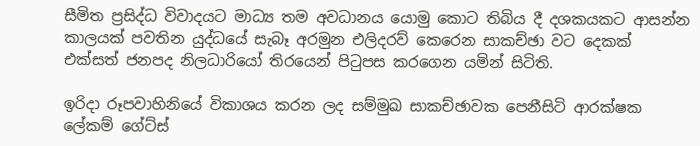සීමිත ප්‍රසිද්ධ විවාදයට මාධ්‍ය තම අවධානය යොමු කොට තිබිය දී දශකයකට ආසන්න කාලයක් පවතින යුද්ධයේ සැබෑ අරමුන එලිදරව් කෙරෙන සාකච්ඡා වට දෙකක් එක්සත් ජනපද නිලධාරියෝ තිරයෙන් පිටුපස කරගෙන යමින් සිටිති.

ඉරිදා රූපවාහිනියේ විකාශය කරන ලද සම්මුඛ සාකච්ඡාවක පෙනීසිටි ආරක්ෂක ලේකම් ගේට්ස්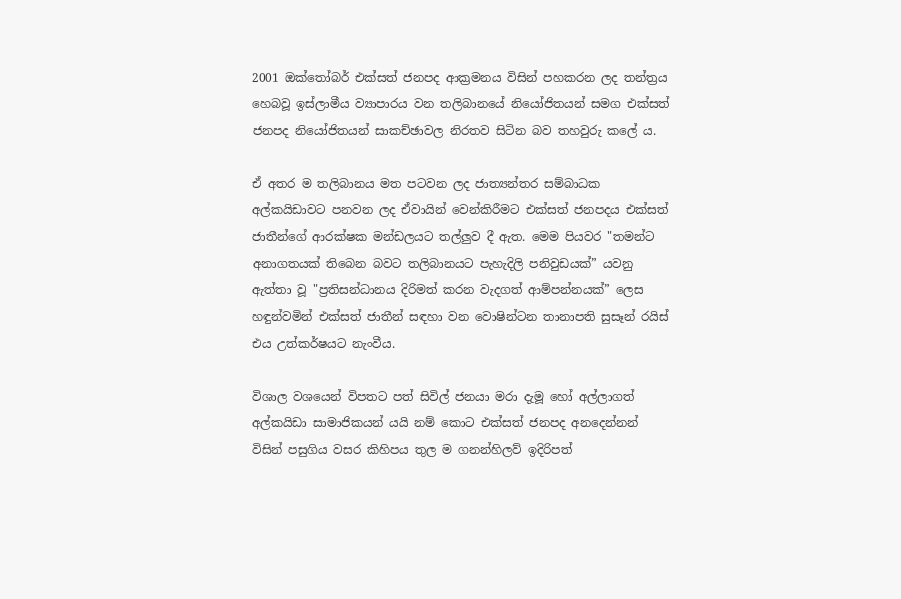2001 ඔක්තෝබර් එක්සත් ජනපද ආක්‍රමනය විසින් පහකරන ලද තන්ත්‍රය හෙබවූ ඉස්ලාමීය ව්‍යාපාරය වන තලිබානයේ නියෝජිතයන් සමග එක්සත් ජනපද නියෝජිතයන් සාකච්ඡාවල නිරතව සිටින බව තහවුරු කලේ ය.

ඒ අතර ම තලිබානය මත පටවන ලද ජාත්‍යන්තර සම්බාධක අල්කයිඩාවට පනවන ලද ඒවායින් වෙන්කිරීමට එක්සත් ජනපදය එක්සත් ජාතීන්ගේ ආරක්ෂක මන්ඩලයට තල්ලුව දී ඇත. මෙම පියවර "තමන්ට අනාගතයක් තිබෙන බවට තලිබානයට පැහැදිලි පනිවුඩයක්” යවනු ඇත්තා වූ "ප්‍රතිසන්ධානය දිරිමත් කරන වැදගත් ආම්පන්නයක්” ලෙස හඳුන්වමින් එක්සත් ජාතීන් සඳහා වන වොෂින්ටන තානාපති සුසෑන් රයිස් එය උත්කර්ෂයට නැංවීය.

විශාල වශයෙන් විපතට පත් සිවිල් ජනයා මරා දැමූ හෝ අල්ලාගත් අල්කයිඩා සාමාජිකයන් යයි නම් කොට එක්සත් ජනපද අනදෙන්නන් විසින් පසුගිය වසර කිහිපය තුල ම ගනන්හිලව් ඉදිරිපත්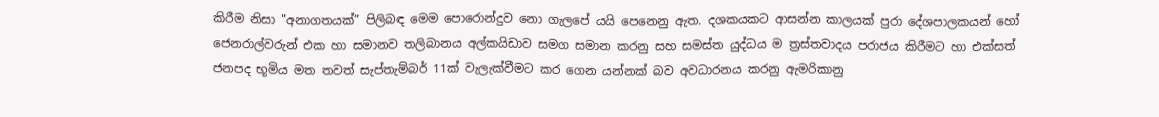කිරීම නිසා "අනාගතයක්” පිලිබඳ මෙම පොරොන්දුව නො ගැලපේ යයි පෙනෙනු ඇත. දශකයකට ආසන්න කාලයක් පුරා දේශපාලකයන් හෝ ජෙනරාල්වරුන් එක හා සමානව තලිබානය අල්කයිඩාව සමග සමාන කරනු සහ සමස්ත යුද්ධය ම ත්‍රස්තවාදය පරාජය කිරීමට හා එක්සත් ජනපද භූමිය මත තවත් සැප්තැම්බර් 11ක් වැලැක්වීමට කර ගෙන යන්නක් බව අවධාරනය කරනු ඇමරිකානු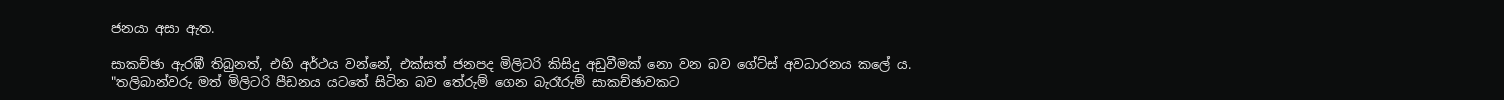ජනයා අසා ඇත.

සාකච්ඡා ඇරඹී තිබුනත්, එහි අර්ථය වන්නේ, එක්සත් ජනපද මිලිටරි කිසිදු අඩුවීමක් නො වන බව ගේට්ස් අවධාරනය කලේ ය. "තලිබාන්වරු මත් මිලිටරි පීඩනය යටතේ සිටින බව තේරුම් ගෙන බැරෑරුම් සාකච්ඡාවකට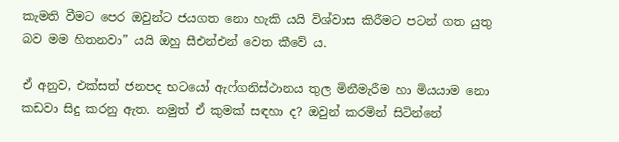කැමති වීමට පෙර ඔවුන්ට ජයගත නො හැකි යයි විශ්වාස කිරීමට පටන් ගත යුතු බව මම හිතනවා” යයි ඔහු සීඑන්එන් වෙත කීවේ ය.

ඒ අනුව, එක්සත් ජනපද භටයෝ ඇෆ්ගනිස්ථානය තුල මිනීමැරීම හා මියයාම නො කඩවා සිදු කරනු ඇත. නමුත් ඒ කුමක් සඳහා ද? ඔවුන් කරමින් සිටින්නේ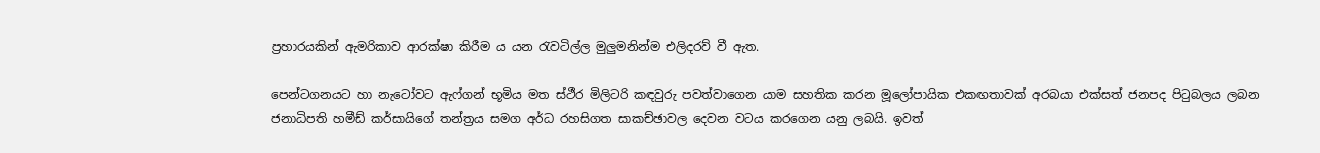ප්‍රහාරයකින් ඇමරිකාව ආරක්ෂා කිරීම ය යන රැවටිල්ල මුලුමනින්ම එලිදරව් වී ඇත.

පෙන්ටගනයට හා නැටෝවට ඇෆ්ගන් භූමිය මත ස්ථීර මිලිටරි කඳවුරු පවත්වාගෙන යාම සහතික කරන මූලෝපායික එකඟතාවක් අරබයා එක්සත් ජනපද පිටුබලය ලබන ජනාධිපති හමීඩ් කර්සායිගේ තන්ත්‍රය සමග අර්ධ රහසිගත සාකච්ඡාවල දෙවන වටය කරගෙන යනු ලබයි. ඉවත්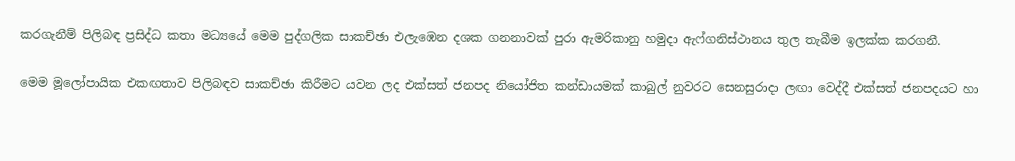කරගැනීම් පිලිබඳ ප්‍රසිද්ධ කතා මධ්‍යයේ මෙම පුද්ගලික සාකච්ඡා එලැඹෙන දශක ගනනාවක් පුරා ඇමරිකානු හමුදා ඇෆ්ගනිස්ථානය තුල තැබීම ඉලක්ක කරගනී.

මෙම මූලෝපායික එකඟතාව පිලිබඳව සාකච්ඡා කිරීමට යවන ලද එක්සත් ජනපද නියෝජිත කන්ඩායමක් කාබුල් නුවරට සෙනසුරාදා ලඟා වෙද්දී එක්සත් ජනපදයට හා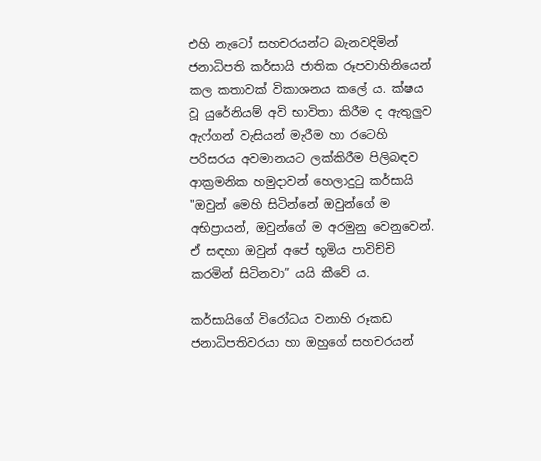එහි නැටෝ සහචරයන්ට බැනවදිමින් ජනාධිපති කර්සායි ජාතික රූපවාහිනියෙන් කල කතාවක් විකාශනය කලේ ය. ක්ෂය වූ යුරේනියම් අවි භාවිතා කිරීම ද ඇතුලුව ඇෆ්ගන් වැසියන් මැරීම හා රටෙහි පරිසරය අවමානයට ලක්කිරීම පිලිබඳව ආක්‍රමනික හමුදාවන් හෙලාදුටු කර්සායි "ඔවුන් මෙහි සිටින්නේ ඔවුන්ගේ ම අභිප්‍රායන්, ඔවුන්ගේ ම අරමුනු වෙනුවෙන්. ඒ සඳහා ඔවුන් අපේ භූමිය පාවිච්චි කරමින් සිටිනවා” යයි කීවේ ය.

කර්සායිගේ විරෝධය වනාහි රූකඩ ජනාධිපතිවරයා හා ඔහුගේ සහචරයන්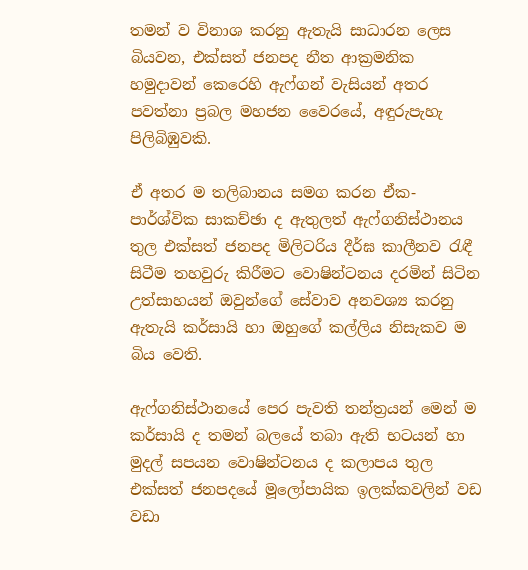තමන් ව විනාශ කරනු ඇතැයි සාධාරන ලෙස බියවන, එක්සත් ජනපද නීත ආක්‍රමනික හමුදාවන් කෙරෙහි ඇෆ්ගන් වැසියන් අතර පවත්නා ප්‍රබල මහජන වෛරයේ, අඳුරුපැහැ පිලිබිඹුවකි.

ඒ අතර ම තලිබානය සමග කරන ඒක-පාර්ශ්වික සාකච්ඡා ද ඇතුලත් ඇෆ්ගනිස්ථානය තුල එක්සත් ජනපද මිලිටරිය දීර්ඝ කාලීනව රැඳී සිටීම තහවුරු කිරීමට වොෂින්ටනය දරමින් සිටින උත්සාහයන් ඔවුන්ගේ සේවාව අනවශ්‍ය කරනු ඇතැයි කර්සායි හා ඔහුගේ කල්ලිය නිසැකව ම බිය වෙති.

ඇෆ්ගනිස්ථානයේ පෙර පැවති තන්ත්‍රයන් මෙන් ම කර්සායි ද තමන් බලයේ තබා ඇති භටයන් හා මුදල් සපයන වොෂින්ටනය ද කලාපය තුල එක්සත් ජනපදයේ මූලෝපායික ඉලක්කවලින් වඩ වඩා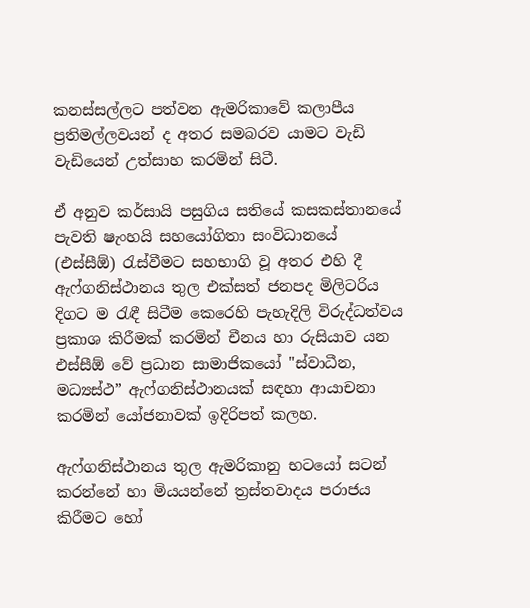කනස්සල්ලට පත්වන ඇමරිකාවේ කලාපීය ප්‍රතිමල්ලවයන් ද අතර සමබරව යාමට වැඩි වැඩියෙන් උත්සාහ කරමින් සිටී.

ඒ අනුව කර්සායි පසුගිය සතියේ කසකස්තානයේ පැවති ෂැංහයි සහයෝගිතා සංවිධානයේ (එස්සීඕ) රැස්වීමට සහභාගි වූ අතර එහි දී ඇෆ්ගනිස්ථානය තුල එක්සත් ජනපද මිලිටරිය දිගට ම රැඳී සිටීම කෙරෙහි පැහැදිලි විරුද්ධත්වය ප්‍රකාශ කිරීමක් කරමින් චීනය හා රුසියාව යන එස්සීඕ වේ ප්‍රධාන සාමාජිකයෝ "ස්වාධීන, මධ්‍යස්ථ” ඇෆ්ගනිස්ථානයක් සඳහා ආයාචනා කරමින් යෝජනාවක් ඉදිරිපත් කලහ.

ඇෆ්ගනිස්ථානය තුල ඇමරිකානු භටයෝ සටන් කරන්නේ හා මියයන්නේ ත්‍රස්තවාදය පරාජය කිරීමට හෝ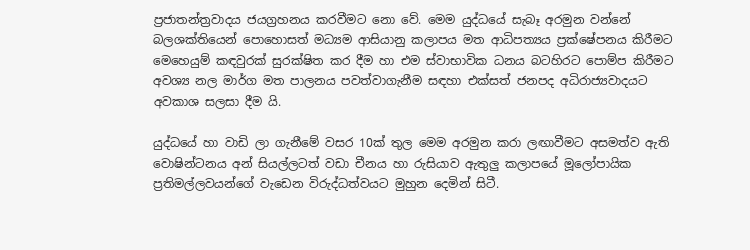ප්‍රජාතන්ත්‍රවාදය ජයග්‍රහනය කරවීමට නො වේ. මෙම යුද්ධයේ සැබෑ අරමුන වන්නේ බලශක්තියෙන් පොහොසත් මධ්‍යම ආසියානු කලාපය මත ආධිපත්‍යය ප්‍රක්ෂේපනය කිරීමට මෙහෙයුම් කඳවුරක් සුරක්ෂිත කර දීම හා එම ස්වාභාවික ධනය බටහිරට පොම්ප කිරීමට අවශ්‍ය නල මාර්ග මත පාලනය පවත්වාගැනීම සඳහා එක්සත් ජනපද අධිරාජ්‍යවාදයට අවකාශ සලසා දීම යි.

යුද්ධයේ හා වාඩි ලා ගැනීමේ වසර 10ක් තුල මෙම අරමුන කරා ලඟාවීමට අසමත්ව ඇති වොෂින්ටනය අන් සියල්ලටත් වඩා චීනය හා රුසියාව ඇතුලු කලාපයේ මූලෝපායික ප්‍රතිමල්ලවයන්ගේ වැඩෙන විරුද්ධත්වයට මුහුන දෙමින් සිටී.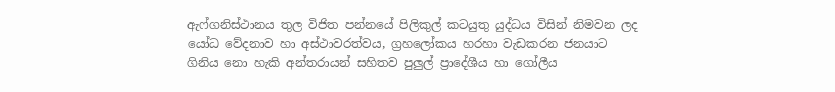ඇෆ්ගනිස්ථානය තුල විජිත පන්නයේ පිලිකුල් කටයුතු යුද්ධය විසින් නිමවන ලද යෝධ වේදනාව හා අස්ථාවරත්වය, ග්‍රහලෝකය හරහා වැඩකරන ජනයාට ගිනිය නො හැකි අන්තරායන් සහිතව පුලුල් ප්‍රාදේශීය හා ගෝලීය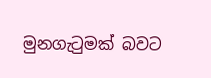මුනගැටුමක් බවට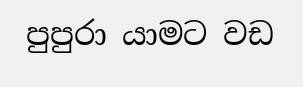පුපුරා යාමට වඩ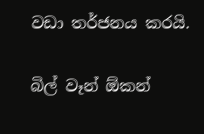වඩා තර්ජනය කරයි.

බිල් වෑන් ඕකන්